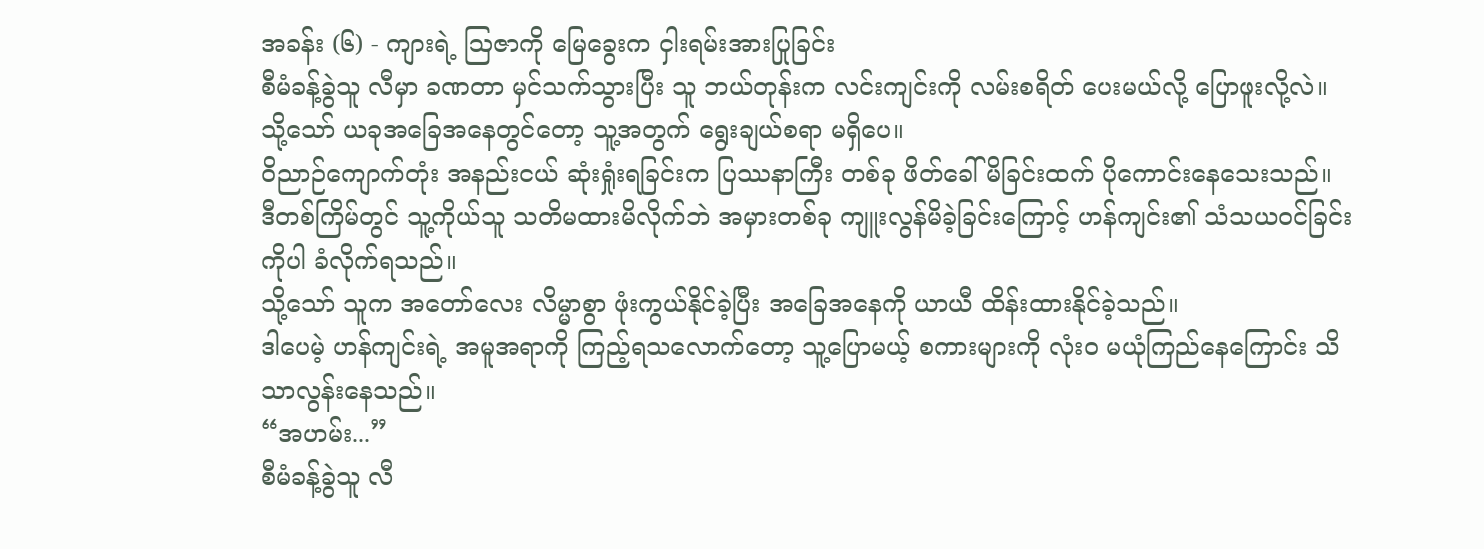အခန်း (၆) - ကျားရဲ့ ဩဇာကို မြေခွေးက ငှါးရမ်းအားပြုခြင်း
စီမံခန့်ခွဲသူ လီမှာ ခဏတာ မှင်သက်သွားပြီး သူ ဘယ်တုန်းက လင်းကျင်းကို လမ်းစရိတ် ပေးမယ်လို့ ပြောဖူးလို့လဲ။ သို့သော် ယခုအခြေအနေတွင်တော့ သူ့အတွက် ရွေးချယ်စရာ မရှိပေ။
ဝိညာဉ်ကျောက်တုံး အနည်းငယ် ဆုံးရှုံးရခြင်းက ပြဿနာကြီး တစ်ခု ဖိတ်ခေါ်မိခြင်းထက် ပိုကောင်းနေသေးသည်။
ဒီတစ်ကြိမ်တွင် သူ့ကိုယ်သူ သတိမထားမိလိုက်ဘဲ အမှားတစ်ခု ကျူးလွန်မိခဲ့ခြင်းကြောင့် ဟန်ကျင်း၏ သံသယဝင်ခြင်းကိုပါ ခံလိုက်ရသည်။
သို့သော် သူက အတော်လေး လိမ္မာစွာ ဖုံးကွယ်နိုင်ခဲ့ပြီး အခြေအနေကို ယာယီ ထိန်းထားနိုင်ခဲ့သည်။
ဒါပေမဲ့ ဟန်ကျင်းရဲ့ အမူအရာကို ကြည့်ရသလောက်တော့ သူ့ပြောမယ့် စကားများကို လုံးဝ မယုံကြည်နေကြောင်း သိသာလွန်းနေသည်။
“အဟမ်း...”
စီမံခန့်ခွဲသူ လီ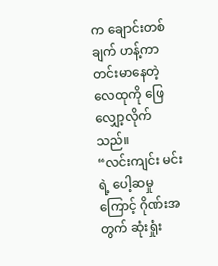က ချောင်းတစ်ချက် ဟန့်ကာ တင်းမာနေတဲ့ လေထုကို ဖြေလျှော့လိုက်သည်။
“လင်းကျင်း မင်းရဲ့ ပေါ့ဆမှုကြောင့် ဂိုဏ်းအတွက် ဆုံးရှုံး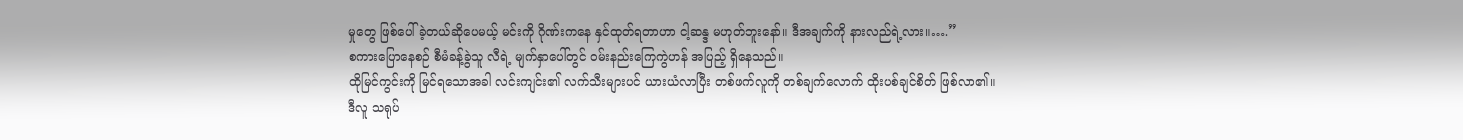မှုတွေ ဖြစ်ပေါ်ခဲ့တယ်ဆိုပေမယ့် မင်းကို ဂိုဏ်းကနေ နှင်ထုတ်ရတာဟာ ငါ့ဆန္ဒ မဟုတ်ဘူးနော်။ ဒီအချက်ကို နားလည်ရဲ့လား။….”
စကားပြောနေစဉ် စီမံခန့်ခွဲသူ လီရဲ့ မျက်နှာပေါ်တွင် ဝမ်းနည်းကြေကွဲဟန် အပြည့် ရှိနေသည်။
ထိုမြင်ကွင်းကို မြင်ရသောအခါ လင်းကျင်း၏ လက်သီးများပင် ယားယံလာပြီး တစ်ဖက်လူကို တစ်ချက်လောက် ထိုးပစ်ချင်စိတ် ဖြစ်လာ၏။
ဒီလူ သရုပ်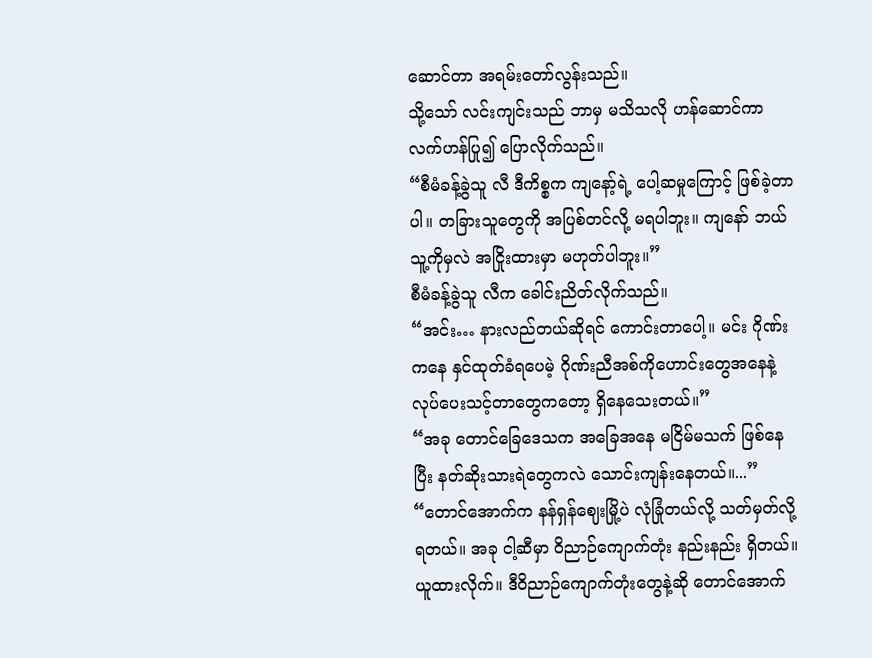ဆောင်တာ အရမ်းတော်လွန်းသည်။
သို့သော် လင်းကျင်းသည် ဘာမှ မသိသလို ဟန်ဆောင်ကာ လက်ဟန်ပြု၍ ပြောလိုက်သည်။
“စီမံခန့်ခွဲသူ လီ ဒီကိစ္စက ကျနော့်ရဲ့ ပေါ့ဆမှုကြောင့် ဖြစ်ခဲ့တာပါ။ တခြားသူတွေကို အပြစ်တင်လို့ မရပါဘူး။ ကျနော် ဘယ်သူ့ကိုမှလဲ အငြိုးထားမှာ မဟုတ်ပါဘူး။”
စီမံခန့်ခွဲသူ လီက ခေါင်းညိတ်လိုက်သည်။
“အင်း… နားလည်တယ်ဆိုရင် ကောင်းတာပေါ့။ မင်း ဂိုဏ်းကနေ နှင်ထုတ်ခံရပေမဲ့ ဂိုဏ်းညီအစ်ကိုဟောင်းတွေအနေနဲ့ လုပ်ပေးသင့်တာတွေကတော့ ရှိနေသေးတယ်။”
“အခု တောင်ခြေဒေသက အခြေအနေ မငြိမ်မသက် ဖြစ်နေပြီး နတ်ဆိုးသားရဲတွေကလဲ သောင်းကျန်းနေတယ်။...”
“တောင်အောက်က နန်ရှန်ဈေးမြို့ပဲ လုံခြုံတယ်လို့ သတ်မှတ်လို့ရတယ်။ အခု ငါ့ဆီမှာ ဝိညာဉ်ကျောက်တုံး နည်းနည်း ရှိတယ်။ ယူထားလိုက်။ ဒီဝိညာဉ်ကျောက်တုံးတွေနဲ့ဆို တောင်အောက်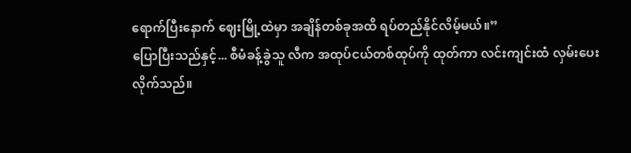ရောက်ပြီးနောက် ဈေးမြို့ထဲမှာ အချိန်တစ်ခုအထိ ရပ်တည်နိုင်လိမ့်မယ်။”
ပြောပြီးသည်နှင့်... စီမံခန့်ခွဲသူ လီက အထုပ်ငယ်တစ်ထုပ်ကို ထုတ်ကာ လင်းကျင်းထံ လှမ်းပေးလိုက်သည်။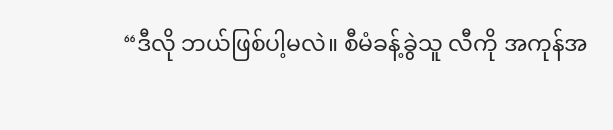“ဒီလို ဘယ်ဖြစ်ပါ့မလဲ။ စီမံခန့်ခွဲသူ လီကို အကုန်အ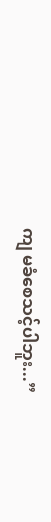ကျ မခံစေသင့်ပါဘူး...”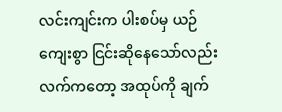လင်းကျင်းက ပါးစပ်မှ ယဉ်ကျေးစွာ ငြင်းဆိုနေသော်လည်း လက်ကတော့ အထုပ်ကို ချက်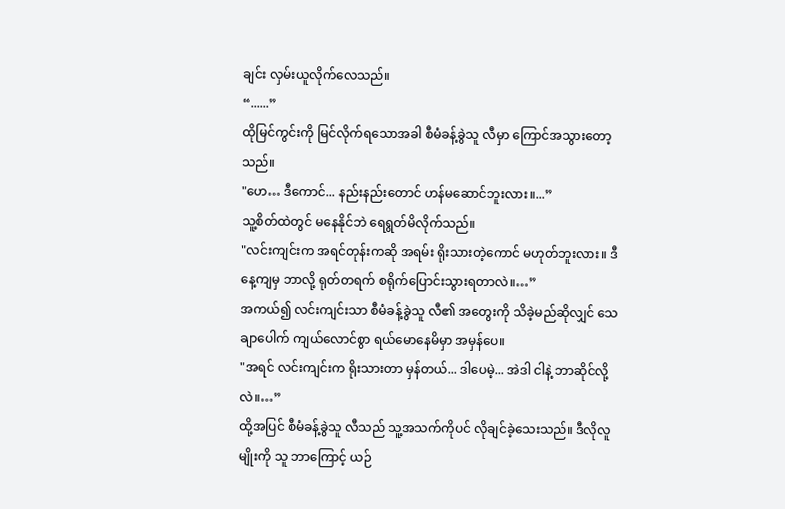ချင်း လှမ်းယူလိုက်လေသည်။
“......”
ထိုမြင်ကွင်းကို မြင်လိုက်ရသောအခါ စီမံခန့်ခွဲသူ လီမှာ ကြောင်အသွားတော့သည်။
"ဟေ… ဒီကောင်... နည်းနည်းတောင် ဟန်မဆောင်ဘူးလား။...”
သူ့စိတ်ထဲတွင် မနေနိုင်ဘဲ ရေရွတ်မိလိုက်သည်။
"လင်းကျင်းက အရင်တုန်းကဆို အရမ်း ရိုးသားတဲ့ကောင် မဟုတ်ဘူးလား။ ဒီနေ့ကျမှ ဘာလို့ ရုတ်တရက် စရိုက်ပြောင်းသွားရတာလဲ။…”
အကယ်၍ လင်းကျင်းသာ စီမံခန့်ခွဲသူ လီ၏ အတွေးကို သိခဲ့မည်ဆိုလျှင် သေချာပေါက် ကျယ်လောင်စွာ ရယ်မောနေမိမှာ အမှန်ပေ။
"အရင် လင်းကျင်းက ရိုးသားတာ မှန်တယ်... ဒါပေမဲ့... အဲဒါ ငါနဲ့ ဘာဆိုင်လို့လဲ။…”
ထို့အပြင် စီမံခန့်ခွဲသူ လီသည် သူ့အသက်ကိုပင် လိုချင်ခဲ့သေးသည်။ ဒီလိုလူမျိုးကို သူ ဘာကြောင့် ယဉ်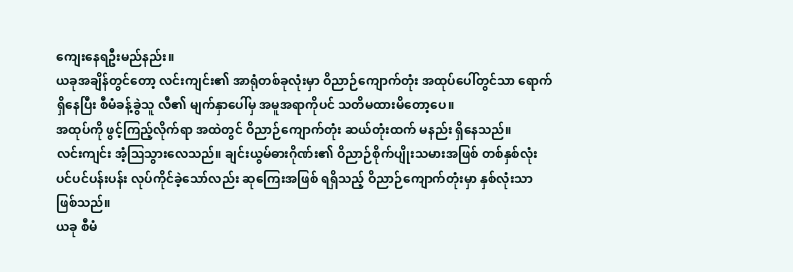ကျေးနေရဦးမည်နည်း။
ယခုအချိန်တွင်တော့ လင်းကျင်း၏ အာရုံတစ်ခုလုံးမှာ ဝိညာဉ်ကျောက်တုံး အထုပ်ပေါ်တွင်သာ ရောက်ရှိနေပြီး စီမံခန့်ခွဲသူ လီ၏ မျက်နှာပေါ်မှ အမူအရာကိုပင် သတိမထားမိတော့ပေ။
အထုပ်ကို ဖွင့်ကြည့်လိုက်ရာ အထဲတွင် ဝိညာဉ်ကျောက်တုံး ဆယ်တုံးထက် မနည်း ရှိနေသည်။
လင်းကျင်း အံ့ဩသွားလေသည်။ ချင်းယွမ်ဓားဂိုဏ်း၏ ဝိညာဉ်စိုက်ပျိုးသမားအဖြစ် တစ်နှစ်လုံး ပင်ပင်ပန်းပန်း လုပ်ကိုင်ခဲ့သော်လည်း ဆုကြေးအဖြစ် ရရှိသည့် ဝိညာဉ်ကျောက်တုံးမှာ နှစ်လုံးသာ ဖြစ်သည်။
ယခု စီမံ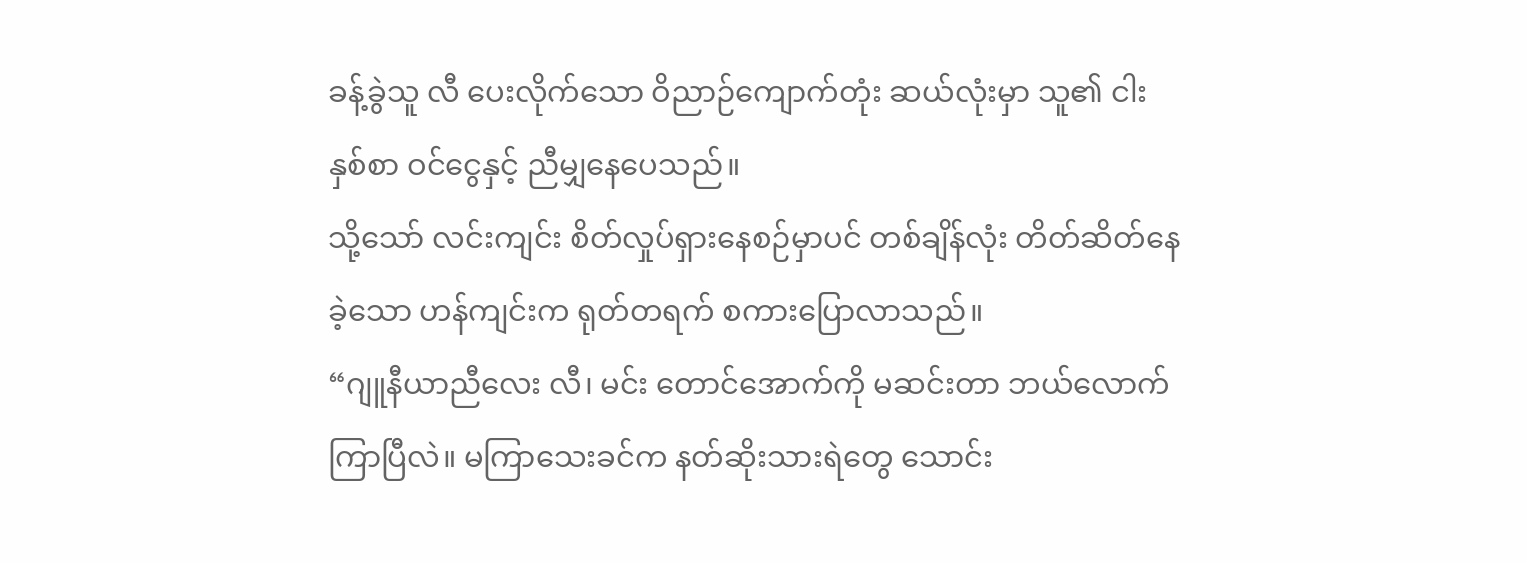ခန့်ခွဲသူ လီ ပေးလိုက်သော ဝိညာဉ်ကျောက်တုံး ဆယ်လုံးမှာ သူ၏ ငါးနှစ်စာ ဝင်ငွေနှင့် ညီမျှနေပေသည်။
သို့သော် လင်းကျင်း စိတ်လှုပ်ရှားနေစဉ်မှာပင် တစ်ချိန်လုံး တိတ်ဆိတ်နေခဲ့သော ဟန်ကျင်းက ရုတ်တရက် စကားပြောလာသည်။
“ဂျူနီယာညီလေး လီ၊ မင်း တောင်အောက်ကို မဆင်းတာ ဘယ်လောက်ကြာပြီလဲ။ မကြာသေးခင်က နတ်ဆိုးသားရဲတွေ သောင်း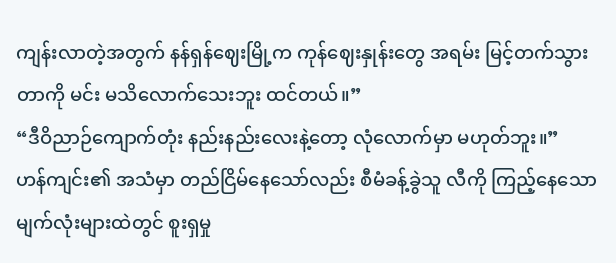ကျန်းလာတဲ့အတွက် နန်ရှန်ဈေးမြို့က ကုန်ဈေးနှုန်းတွေ အရမ်း မြင့်တက်သွားတာကို မင်း မသိလောက်သေးဘူး ထင်တယ်။”
“ဒီဝိညာဉ်ကျောက်တုံး နည်းနည်းလေးနဲ့တော့ လုံလောက်မှာ မဟုတ်ဘူး။”
ဟန်ကျင်း၏ အသံမှာ တည်ငြိမ်နေသော်လည်း စီမံခန့်ခွဲသူ လီကို ကြည့်နေသော မျက်လုံးများထဲတွင် စူးရှမှု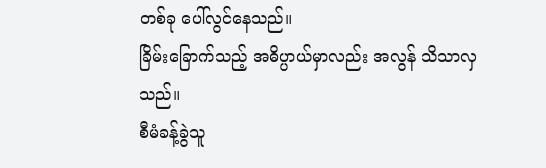တစ်ခု ပေါ်လွင်နေသည်။
ခြိမ်းခြောက်သည့် အဓိပ္ပာယ်မှာလည်း အလွန် သိသာလှသည်။
စီမံခန့်ခွဲသူ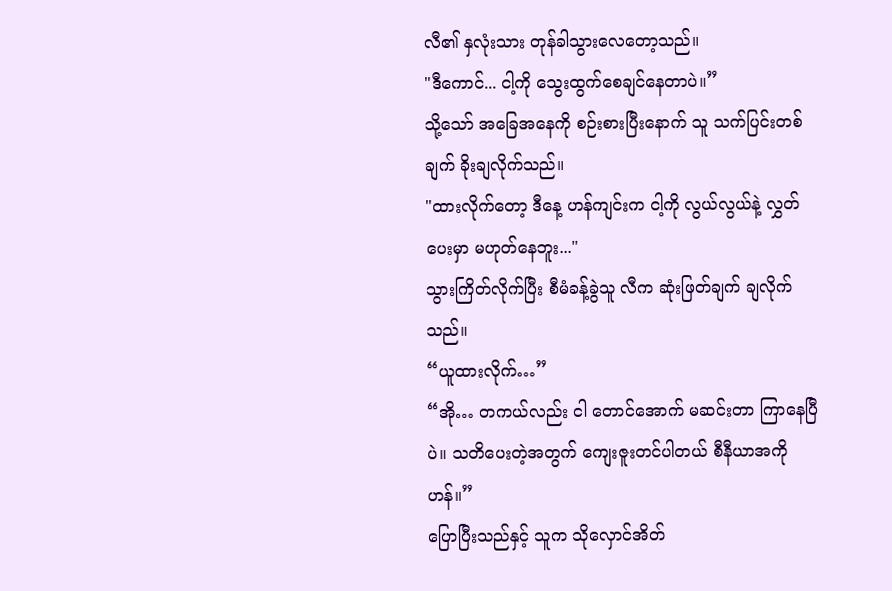လီ၏ နှလုံးသား တုန်ခါသွားလေတော့သည်။
"ဒီကောင်... ငါ့ကို သွေးထွက်စေချင်နေတာပဲ။”
သို့သော် အခြေအနေကို စဉ်းစားပြီးနောက် သူ သက်ပြင်းတစ်ချက် ခိုးချလိုက်သည်။
"ထားလိုက်တော့ ဒီနေ့ ဟန်ကျင်းက ငါ့ကို လွယ်လွယ်နဲ့ လွှတ်ပေးမှာ မဟုတ်နေဘူး..."
သွားကြိတ်လိုက်ပြီး စီမံခန့်ခွဲသူ လီက ဆုံးဖြတ်ချက် ချလိုက်သည်။
“ယူထားလိုက်…”
“အို… တကယ်လည်း ငါ တောင်အောက် မဆင်းတာ ကြာနေပြီပဲ။ သတိပေးတဲ့အတွက် ကျေးဇူးတင်ပါတယ် စီနီယာအကို ဟန်။”
ပြောပြီးသည်နှင့် သူက သိုလှောင်အိတ်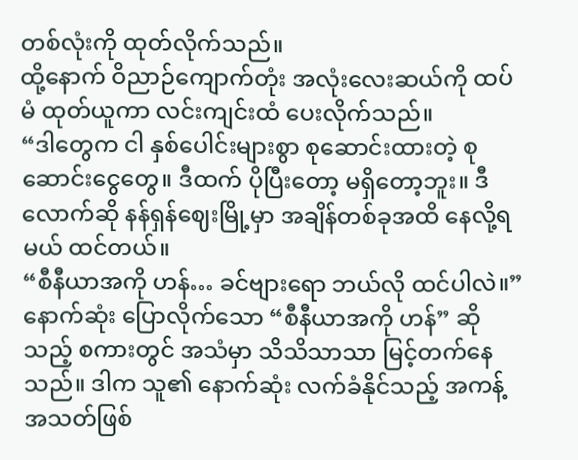တစ်လုံးကို ထုတ်လိုက်သည်။
ထို့နောက် ဝိညာဉ်ကျောက်တုံး အလုံးလေးဆယ်ကို ထပ်မံ ထုတ်ယူကာ လင်းကျင်းထံ ပေးလိုက်သည်။
“ဒါတွေက ငါ နှစ်ပေါင်းများစွာ စုဆောင်းထားတဲ့ စုဆောင်းငွေတွေ။ ဒီထက် ပိုပြီးတော့ မရှိတော့ဘူး။ ဒီလောက်ဆို နန်ရှန်ဈေးမြို့မှာ အချိန်တစ်ခုအထိ နေလို့ရမယ် ထင်တယ်။
“စီနီယာအကို ဟန်… ခင်ဗျားရော ဘယ်လို ထင်ပါလဲ။”
နောက်ဆုံး ပြောလိုက်သော “စီနီယာအကို ဟန်” ဆိုသည့် စကားတွင် အသံမှာ သိသိသာသာ မြင့်တက်နေသည်။ ဒါက သူ၏ နောက်ဆုံး လက်ခံနိုင်သည့် အကန့်အသတ်ဖြစ်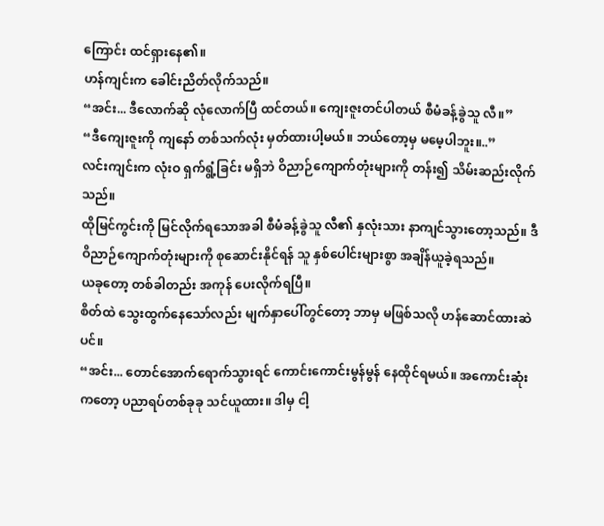ကြောင်း ထင်ရှားနေ၏။
ဟန်ကျင်းက ခေါင်းညိတ်လိုက်သည်။
“အင်း... ဒီလောက်ဆို လုံလောက်ပြီ ထင်တယ်။ ကျေးဇူးတင်ပါတယ် စီမံခန့်ခွဲသူ လီ။”
“ဒီကျေးဇူးကို ကျနော် တစ်သက်လုံး မှတ်ထားပါ့မယ်။ ဘယ်တော့မှ မမေ့ပါဘူး။..”
လင်းကျင်းက လုံးဝ ရှက်ရွံ့ခြင်း မရှိဘဲ ဝိညာဉ်ကျောက်တုံးများကို တန်း၍ သိမ်းဆည်းလိုက်သည်။
ထိုမြင်ကွင်းကို မြင်လိုက်ရသောအခါ စီမံခန့်ခွဲသူ လီ၏ နှလုံးသား နာကျင်သွားတော့သည်။ ဒီဝိညာဉ်ကျောက်တုံးများကို စုဆောင်းနိုင်ရန် သူ နှစ်ပေါင်းများစွာ အချိန်ယူခဲ့ရသည်။
ယခုတော့ တစ်ခါတည်း အကုန် ပေးလိုက်ရပြီ။
စိတ်ထဲ သွေးထွက်နေသော်လည်း မျက်နှာပေါ်တွင်တော့ ဘာမှ မဖြစ်သလို ဟန်ဆောင်ထားဆဲပင်။
“အင်း... တောင်အောက်ရောက်သွားရင် ကောင်းကောင်းမွန်မွန် နေထိုင်ရမယ်။ အကောင်းဆုံးကတော့ ပညာရပ်တစ်ခုခု သင်ယူထား။ ဒါမှ ငါ့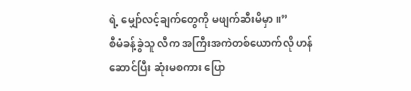ရဲ့ မျှော်လင့်ချက်တွေကို မဖျက်ဆီးမိမှာ။”
စီမံခန့်ခွဲသူ လီက အကြီးအကဲတစ်ယောက်လို ဟန်ဆောင်ပြီး ဆုံးမစကား ပြော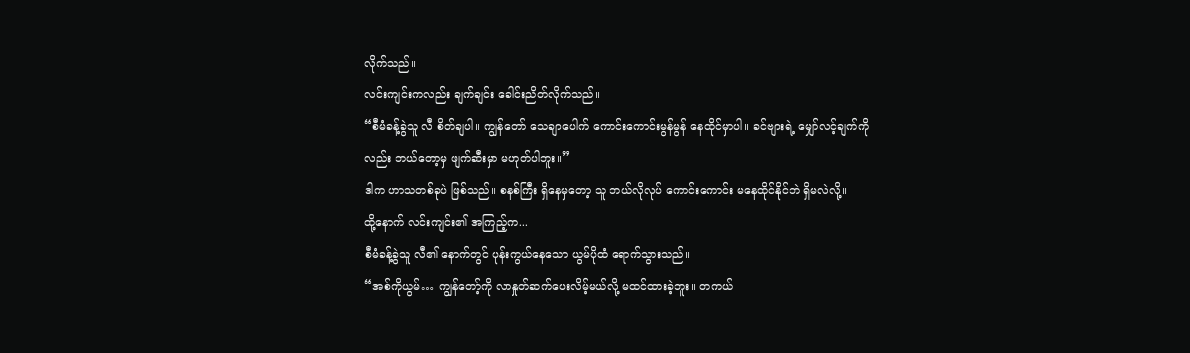လိုက်သည်။
လင်းကျင်းကလည်း ချက်ချင်း ခေါင်းညိတ်လိုက်သည်။
“စီမံခန့်ခွဲသူ လီ စိတ်ချပါ။ ကျွန်တော် သေချာပေါက် ကောင်းကောင်းမွန်မွန် နေထိုင်မှာပါ။ ခင်ဗျားရဲ့ မျှော်လင့်ချက်ကိုလည်း ဘယ်တော့မှ ဖျက်ဆီးမှာ မဟုတ်ပါဘူး။”
ဒါက ဟာသတစ်ခုပဲ ဖြစ်သည်။ စနစ်ကြီး ရှိနေမှတော့ သူ ဘယ်လိုလုပ် ကောင်းကောင်း မနေထိုင်နိုင်ဘဲ ရှိမလဲလို့။
ထို့နောက် လင်းကျင်း၏ အကြည့်က...
စီမံခန့်ခွဲသူ လီ၏ နောက်တွင် ပုန်းကွယ်နေသော ယွမ်ပိုထံ ရောက်သွားသည်။
“အစ်ကိုယွမ်… ကျွန်တော့်ကို လာနှုတ်ဆက်ပေးလိမ့်မယ်လို့ မထင်ထားခဲ့ဘူး။ တကယ်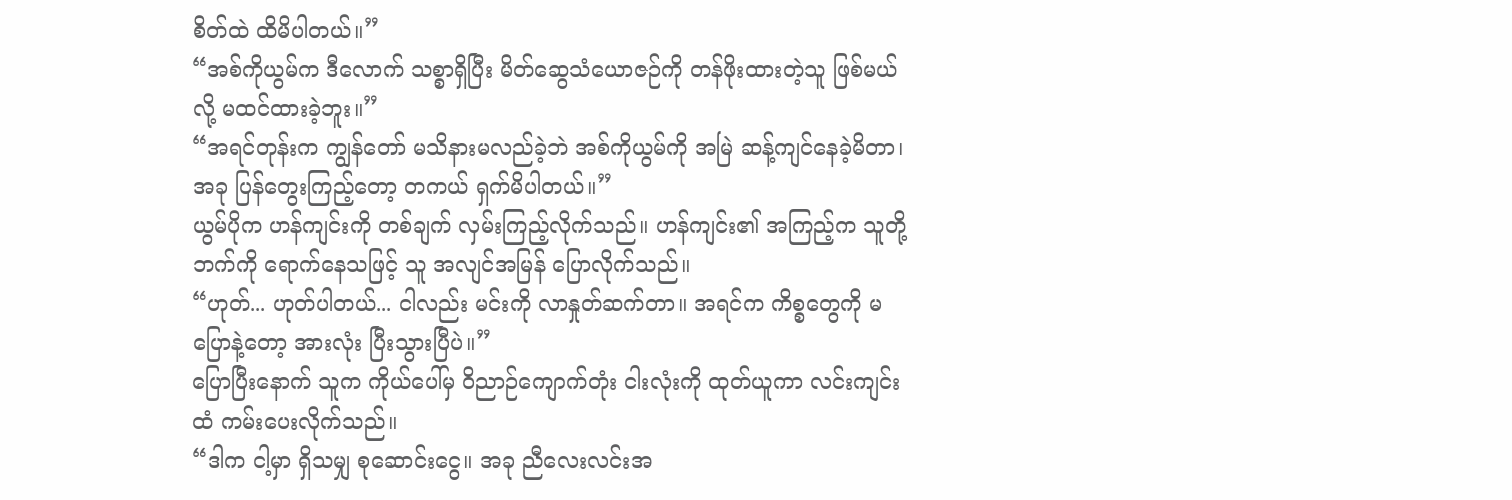စိတ်ထဲ ထိမိပါတယ်။”
“အစ်ကိုယွမ်က ဒီလောက် သစ္စာရှိပြီး မိတ်ဆွေသံယောဇဉ်ကို တန်ဖိုးထားတဲ့သူ ဖြစ်မယ်လို့ မထင်ထားခဲ့ဘူး။”
“အရင်တုန်းက ကျွန်တော် မသိနားမလည်ခဲ့ဘဲ အစ်ကိုယွမ်ကို အမြဲ ဆန့်ကျင်နေခဲ့မိတာ၊ အခု ပြန်တွေးကြည့်တော့ တကယ် ရှက်မိပါတယ်။”
ယွမ်ပိုက ဟန်ကျင်းကို တစ်ချက် လှမ်းကြည့်လိုက်သည်။ ဟန်ကျင်း၏ အကြည့်က သူတို့ဘက်ကို ရောက်နေသဖြင့် သူ အလျင်အမြန် ပြောလိုက်သည်။
“ဟုတ်... ဟုတ်ပါတယ်... ငါလည်း မင်းကို လာနှုတ်ဆက်တာ။ အရင်က ကိစ္စတွေကို မပြောနဲ့တော့ အားလုံး ပြီးသွားပြီပဲ။”
ပြောပြီးနောက် သူက ကိုယ်ပေါ်မှ ဝိညာဉ်ကျောက်တုံး ငါးလုံးကို ထုတ်ယူကာ လင်းကျင်းထံ ကမ်းပေးလိုက်သည်။
“ဒါက ငါ့မှာ ရှိသမျှ စုဆောင်းငွေ။ အခု ညီလေးလင်းအ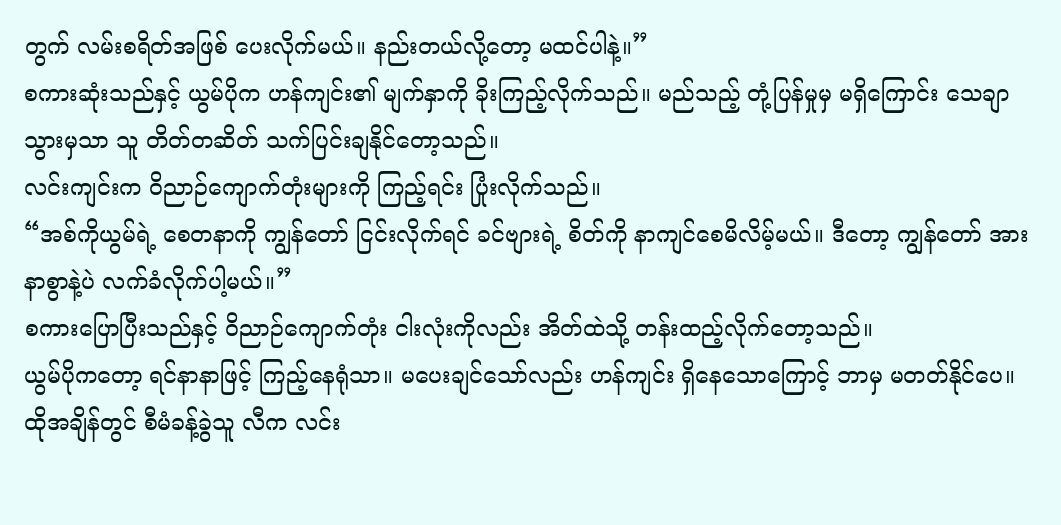တွက် လမ်းစရိတ်အဖြစ် ပေးလိုက်မယ်။ နည်းတယ်လို့တော့ မထင်ပါနဲ့။”
စကားဆုံးသည်နှင့် ယွမ်ပိုက ဟန်ကျင်း၏ မျက်နှာကို ခိုးကြည့်လိုက်သည်။ မည်သည့် တုံ့ပြန်မှုမှ မရှိကြောင်း သေချာသွားမှသာ သူ တိတ်တဆိတ် သက်ပြင်းချနိုင်တော့သည်။
လင်းကျင်းက ဝိညာဉ်ကျောက်တုံးများကို ကြည့်ရင်း ပြုံးလိုက်သည်။
“အစ်ကိုယွမ်ရဲ့ စေတနာကို ကျွန်တော် ငြင်းလိုက်ရင် ခင်ဗျားရဲ့ စိတ်ကို နာကျင်စေမိလိမ့်မယ်။ ဒီတော့ ကျွန်တော် အားနာစွာနဲ့ပဲ လက်ခံလိုက်ပါ့မယ်။”
စကားပြောပြီးသည်နှင့် ဝိညာဉ်ကျောက်တုံး ငါးလုံးကိုလည်း အိတ်ထဲသို့ တန်းထည့်လိုက်တော့သည်။
ယွမ်ပိုကတော့ ရင်နာနာဖြင့် ကြည့်နေရုံသာ။ မပေးချင်သော်လည်း ဟန်ကျင်း ရှိနေသောကြောင့် ဘာမှ မတတ်နိုင်ပေ။
ထိုအချိန်တွင် စီမံခန့်ခွဲသူ လီက လင်း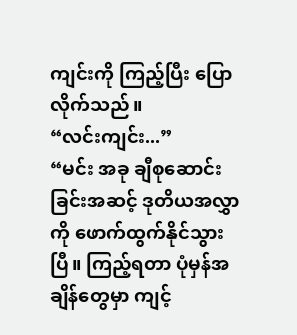ကျင်းကို ကြည့်ပြီး ပြောလိုက်သည်။
“လင်းကျင်း...”
“မင်း အခု ချီစုဆောင်းခြင်းအဆင့် ဒုတိယအလွှာကို ဖောက်ထွက်နိုင်သွားပြီ။ ကြည့်ရတာ ပုံမှန်အချိန်တွေမှာ ကျင့်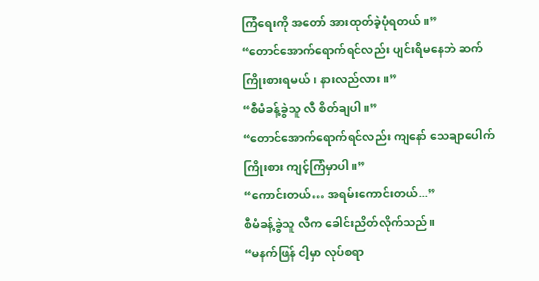ကြံရေးကို အတော် အားထုတ်ခဲ့ပုံရတယ်။”
“တောင်အောက်ရောက်ရင်လည်း ပျင်းရိမနေဘဲ ဆက်ကြိုးစားရမယ်၊ နားလည်လား။”
“စီမံခန့်ခွဲသူ လီ စိတ်ချပါ။”
“တောင်အောက်ရောက်ရင်လည်း ကျနော် သေချာပေါက် ကြိုးစား ကျင့်ကြံမှာပါ။”
“ကောင်းတယ်… အရမ်းကောင်းတယ်...”
စီမံခန့်ခွဲသူ လီက ခေါင်းညိတ်လိုက်သည်။
“မနက်ဖြန် ငါ့မှာ လုပ်စရာ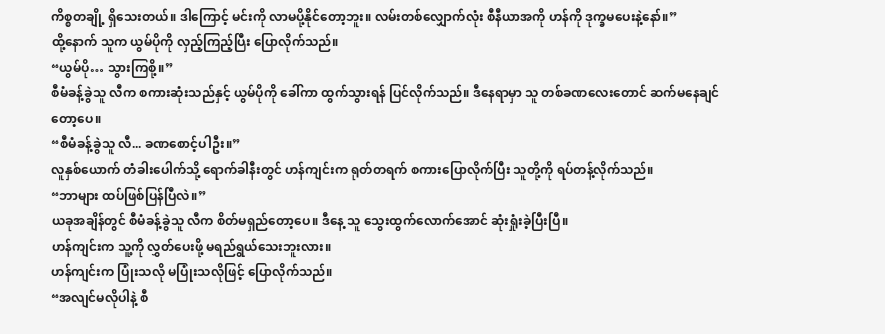ကိစ္စတချို့ ရှိသေးတယ်။ ဒါကြောင့် မင်းကို လာမပို့နိုင်တော့ဘူး။ လမ်းတစ်လျှောက်လုံး စီနီယာအကို ဟန်ကို ဒုက္ခမပေးနဲ့နော်။”
ထို့နောက် သူက ယွမ်ပိုကို လှည့်ကြည့်ပြီး ပြောလိုက်သည်။
“ယွမ်ပို… သွားကြစို့။”
စီမံခန့်ခွဲသူ လီက စကားဆုံးသည်နှင့် ယွမ်ပိုကို ခေါ်ကာ ထွက်သွားရန် ပြင်လိုက်သည်။ ဒီနေရာမှာ သူ တစ်ခဏလေးတောင် ဆက်မနေချင်တော့ပေ။
“စီမံခန့်ခွဲသူ လီ... ခဏစောင့်ပါဦး။”
လူနှစ်ယောက် တံခါးပေါက်သို့ ရောက်ခါနီးတွင် ဟန်ကျင်းက ရုတ်တရက် စကားပြောလိုက်ပြီး သူတို့ကို ရပ်တန့်လိုက်သည်။
“ဘာများ ထပ်ဖြစ်ပြန်ပြီလဲ။”
ယခုအချိန်တွင် စီမံခန့်ခွဲသူ လီက စိတ်မရှည်တော့ပေ။ ဒီနေ့ သူ သွေးထွက်လောက်အောင် ဆုံးရှုံးခဲ့ပြီးပြီ။
ဟန်ကျင်းက သူ့ကို လွှတ်ပေးဖို့ မရည်ရွယ်သေးဘူးလား။
ဟန်ကျင်းက ပြုံးသလို မပြုံးသလိုဖြင့် ပြောလိုက်သည်။
“အလျင်မလိုပါနဲ့ စီ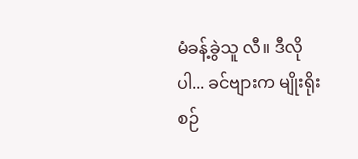မံခန့်ခွဲသူ လီ။ ဒီလိုပါ... ခင်ဗျားက မျိုးရိုးစဉ်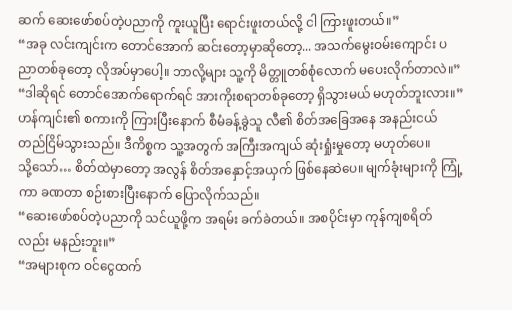ဆက် ဆေးဖော်စပ်တဲ့ပညာကို ကူးယူပြီး ရောင်းဖူးတယ်လို့ ငါ ကြားဖူးတယ်။”
“အခု လင်းကျင်းက တောင်အောက် ဆင်းတော့မှာဆိုတော့... အသက်မွေးဝမ်းကျောင်း ပညာတစ်ခုတော့ လိုအပ်မှာပေါ့။ ဘာလို့များ သူ့ကို မိတ္တူတစ်စုံလောက် မပေးလိုက်တာလဲ။”
“ဒါဆိုရင် တောင်အောက်ရောက်ရင် အားကိုးစရာတစ်ခုတော့ ရှိသွားမယ် မဟုတ်ဘူးလား။”
ဟန်ကျင်း၏ စကားကို ကြားပြီးနောက် စီမံခန့်ခွဲသူ လီ၏ စိတ်အခြေအနေ အနည်းငယ် တည်ငြိမ်သွားသည်။ ဒီကိစ္စက သူ့အတွက် အကြီးအကျယ် ဆုံးရှုံးမှုတော့ မဟုတ်ပေ။
သို့သော်… စိတ်ထဲမှာတော့ အလွန် စိတ်အနှောင့်အယှက် ဖြစ်နေဆဲပေ။ မျက်ခုံးများကို ကြုံ့ကာ ခဏတာ စဉ်းစားပြီးနောက် ပြောလိုက်သည်။
“ဆေးဖော်စပ်တဲ့ပညာကို သင်ယူဖို့က အရမ်း ခက်ခဲတယ်။ အစပိုင်းမှာ ကုန်ကျစရိတ်လည်း မနည်းဘူး။”
“အများစုက ဝင်ငွေထက်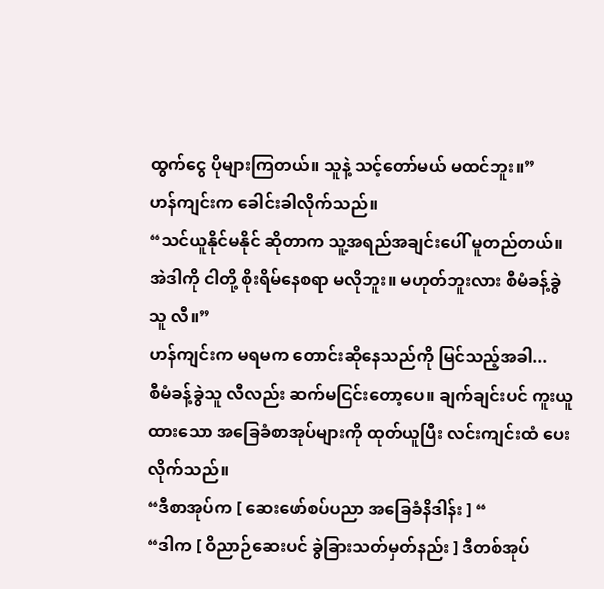ထွက်ငွေ ပိုများကြတယ်။ သူနဲ့ သင့်တော်မယ် မထင်ဘူး။”
ဟန်ကျင်းက ခေါင်းခါလိုက်သည်။
“သင်ယူနိုင်မနိုင် ဆိုတာက သူ့အရည်အချင်းပေါ် မူတည်တယ်။ အဲဒါကို ငါတို့ စိုးရိမ်နေစရာ မလိုဘူး။ မဟုတ်ဘူးလား စီမံခန့်ခွဲသူ လီ။”
ဟန်ကျင်းက မရမက တောင်းဆိုနေသည်ကို မြင်သည့်အခါ...
စီမံခန့်ခွဲသူ လီလည်း ဆက်မငြင်းတော့ပေ။ ချက်ချင်းပင် ကူးယူထားသော အခြေခံစာအုပ်များကို ထုတ်ယူပြီး လင်းကျင်းထံ ပေးလိုက်သည်။
“ဒီစာအုပ်က [ ဆေးဖော်စပ်ပညာ အခြေခံနိဒါန်း ] “
“ဒါက [ ဝိညာဉ်ဆေးပင် ခွဲခြားသတ်မှတ်နည်း ] ဒီတစ်အုပ်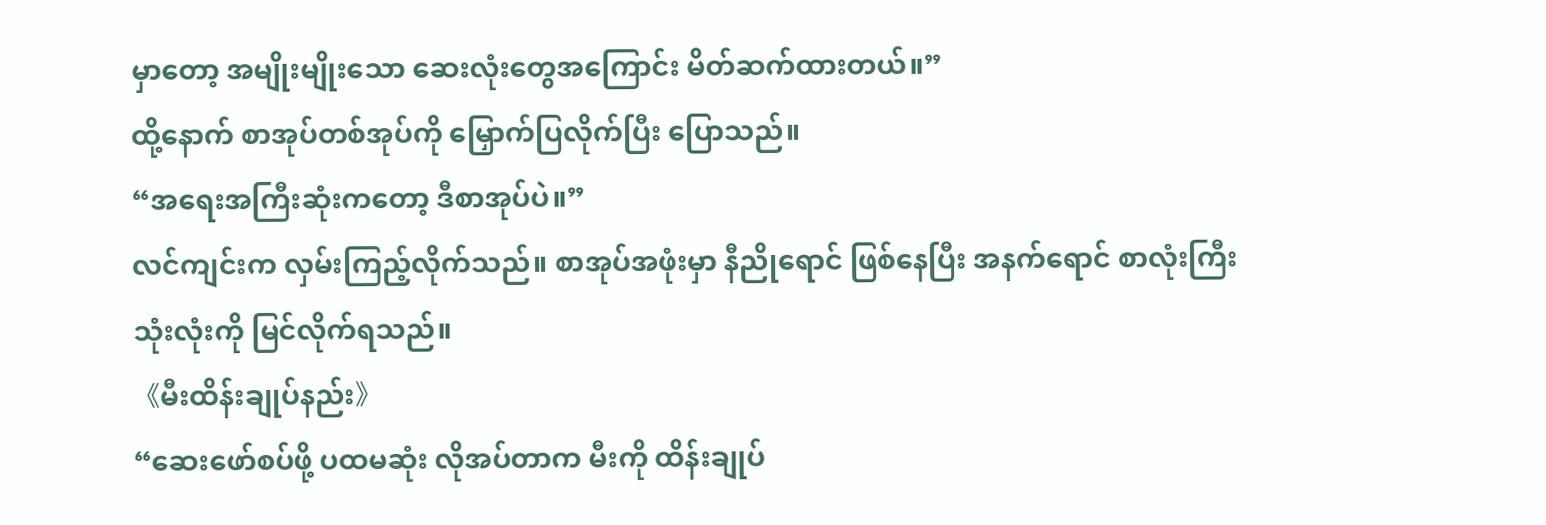မှာတော့ အမျိုးမျိုးသော ဆေးလုံးတွေအကြောင်း မိတ်ဆက်ထားတယ်။”
ထို့နောက် စာအုပ်တစ်အုပ်ကို မြှောက်ပြလိုက်ပြီး ပြောသည်။
“အရေးအကြီးဆုံးကတော့ ဒီစာအုပ်ပဲ။”
လင်ကျင်းက လှမ်းကြည့်လိုက်သည်။ စာအုပ်အဖုံးမှာ နီညိုရောင် ဖြစ်နေပြီး အနက်ရောင် စာလုံးကြီး သုံးလုံးကို မြင်လိုက်ရသည်။
《မီးထိန်းချုပ်နည်း》
“ဆေးဖော်စပ်ဖို့ ပထမဆုံး လိုအပ်တာက မီးကို ထိန်းချုပ်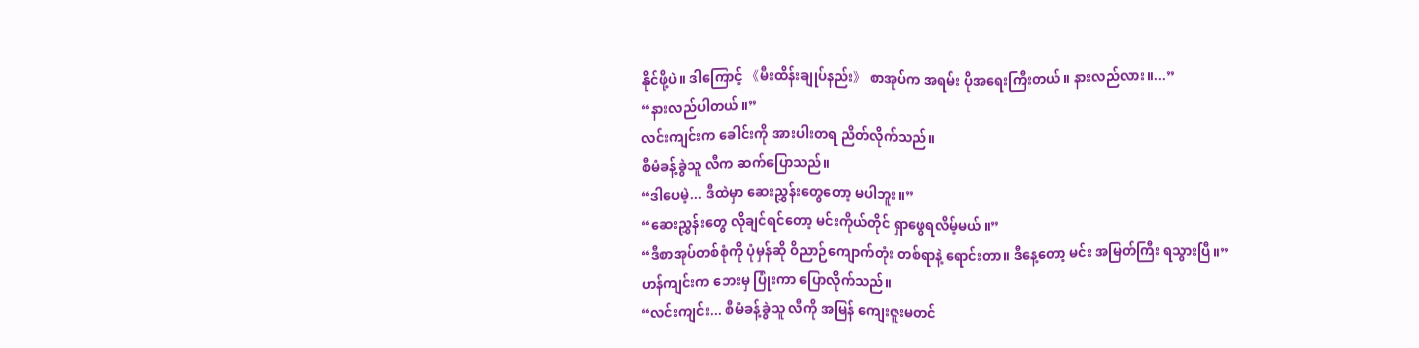နိုင်ဖို့ပဲ။ ဒါကြောင့် 《မီးထိန်းချုပ်နည်း》 စာအုပ်က အရမ်း ပိုအရေးကြီးတယ်။ နားလည်လား။...”
“နားလည်ပါတယ်။”
လင်းကျင်းက ခေါင်းကို အားပါးတရ ညိတ်လိုက်သည်။
စီမံခန့်ခွဲသူ လီက ဆက်ပြောသည်။
“ဒါပေမဲ့... ဒီထဲမှာ ဆေးညွှန်းတွေတော့ မပါဘူး။”
“ဆေးညွှန်းတွေ လိုချင်ရင်တော့ မင်းကိုယ်တိုင် ရှာဖွေရလိမ့်မယ်။”
“ဒီစာအုပ်တစ်စုံကို ပုံမှန်ဆို ဝိညာဉ်ကျောက်တုံး တစ်ရာနဲ့ ရောင်းတာ။ ဒီနေ့တော့ မင်း အမြတ်ကြီး ရသွားပြီ။”
ဟန်ကျင်းက ဘေးမှ ပြုံးကာ ပြောလိုက်သည်။
“လင်းကျင်း... စီမံခန့်ခွဲသူ လီကို အမြန် ကျေးဇူးမတင်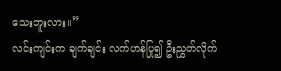သေးဘူးလား။”
လင်းကျင်းက ချက်ချင်း လက်ဟန်ပြု၍ ဦးညွှတ်လိုက်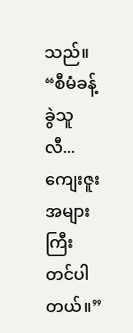သည်။
“စီမံခန့်ခွဲသူ လီ... ကျေးဇူးအများကြီး တင်ပါတယ်။”